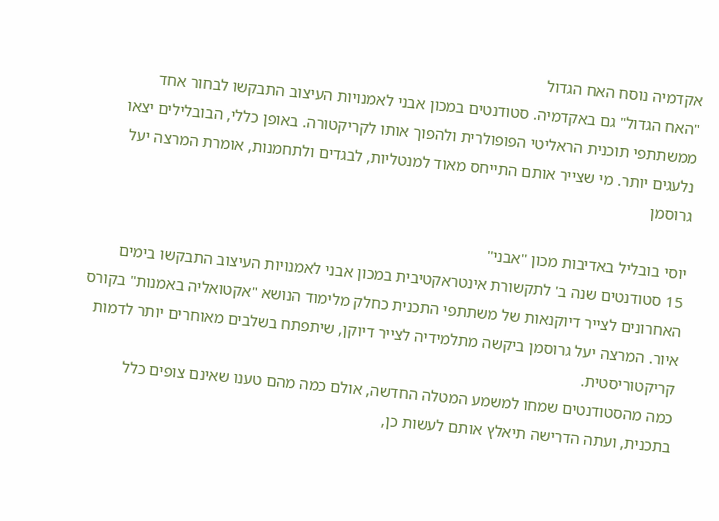אקדמיה נוסח האח הגדול
"האח הגדול" גם באקדמיה. סטודנטים במכון אבני לאמנויות העיצוב התבקשו לבחור אחד ממשתתפי תוכנית הראליטי הפופולרית ולהפוך אותו לקריקטורה. באופן כללי, הבובלילים יצאו נלעגים יותר. מי שצייר אותם התייחס מאוד למנטליות, לבגדים ולתחמנות, אומרת המרצה יעל גרוסמן

יוסי בובליל באדיבות מכון ''אבני''
15 סטודנטים שנה ב' לתקשורת אינטראקטיבית במכון אבני לאמנויות העיצוב התבקשו בימים האחרונים לצייר דיוקנאות של משתתפי התכנית כחלק מלימוד הנושא "אקטואליה באמנות" בקורס איור. המרצה יעל גרוסמן ביקשה מתלמידיה לצייר דיוקן, שיתפתח בשלבים מאוחרים יותר לדמות קריקטוריסטית.
כמה מהסטודנטים שמחו למשמע המטלה החדשה, אולם כמה מהם טענו שאינם צופים כלל בתכנית, ועתה הדרישה תיאלץ אותם לעשות כן,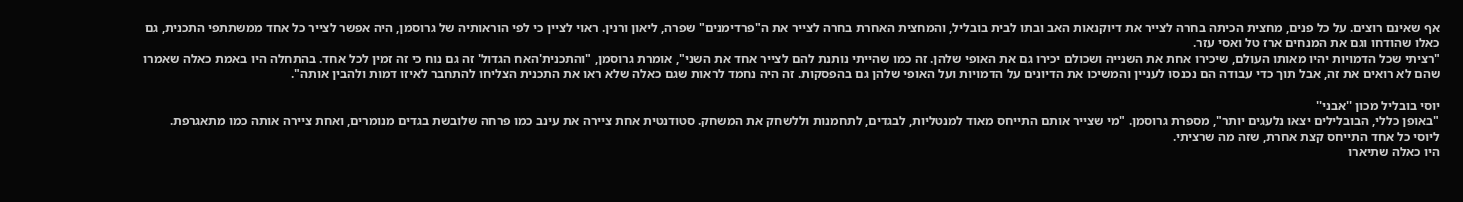אף שאינם רוצים. על כל פנים, מחצית הכיתה בחרה לצייר את דיוקנאות האב ובתו לבית בובליל, והמחצית האחרת בחרה לצייר את ה"פרדימנים" שפרה, ליאון ורנין. ראוי לציין כי לפי הוראותיה של גרוסמן, היה אפשר לצייר כל אחד ממשתתפי התכנית, גם כאלו שהודחו וגם את המנחים ארז טל ואסי עזר.
"רציתי שכל הדמויות יהיו מאותו העולם, שיכירו אחת את השנייה ושכולם יכירו גם את האופי שלהן. זה כמו שהייתי נותנת להם לצייר אחד את השני", אומרת גרוסמן, "והתכנית'האח הגדול' זה גם נוח כי זה זמין לכל אחד. בהתחלה היו באמת כאלה שאמרו שהם לא רואים את זה, אבל תוך כדי עבודה הם נכנסו לעניין והמשיכו את הדיונים על הדמויות ועל האופי שלהן גם בהפסקות. זה היה נחמד לראות שגם כאלה שלא ראו את התכנית הצליחו להתחבר לאיזו דמות ולהבין אותה".

יוסי בובליל מכון ''אבני''
"באופן כללי, הבובלילים יצאו נלעגים יותר", מספרת גרוסמן. "מי שצייר אותם התייחס מאוד למנטליות, לבגדים, לתחמנות וללשחק את המשחק. סטודנטית אחת ציירה את עינב כמו פרחה שלובשת בגדים מנומרים, ואחת ציירה אותה כמו מתאגרפת. ליוסי כל אחד התייחס קצת אחרת, שזה מה שרציתי.
היו כאלה שתיארו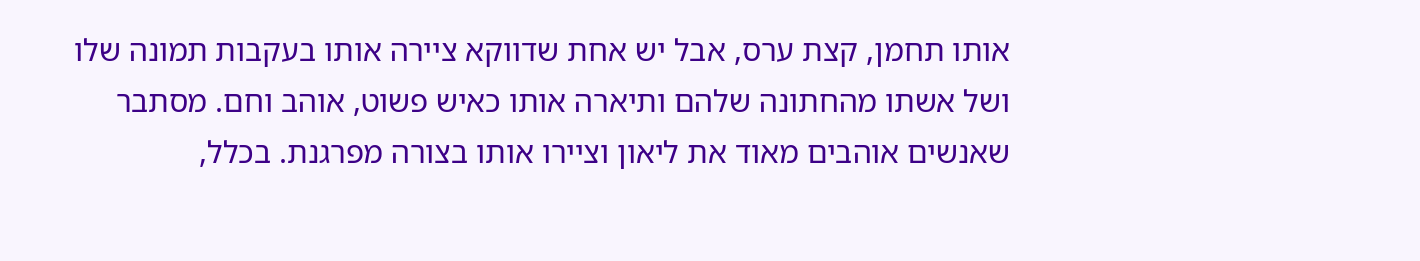אותו תחמן, קצת ערס, אבל יש אחת שדווקא ציירה אותו בעקבות תמונה שלו ושל אשתו מהחתונה שלהם ותיארה אותו כאיש פשוט, אוהב וחם. מסתבר שאנשים אוהבים מאוד את ליאון וציירו אותו בצורה מפרגנת. בכלל,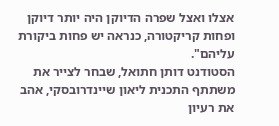אצלו ואצל שפרה הדיוקן היה יותר דיוקן ופחות קריקטורה, כנראה יש פחות ביקורת עליהם".
הסטודנט דותן חתואל, שבחר לצייר את משתתף התכנית ליאון שיינדרובסקי, אהב את רעיון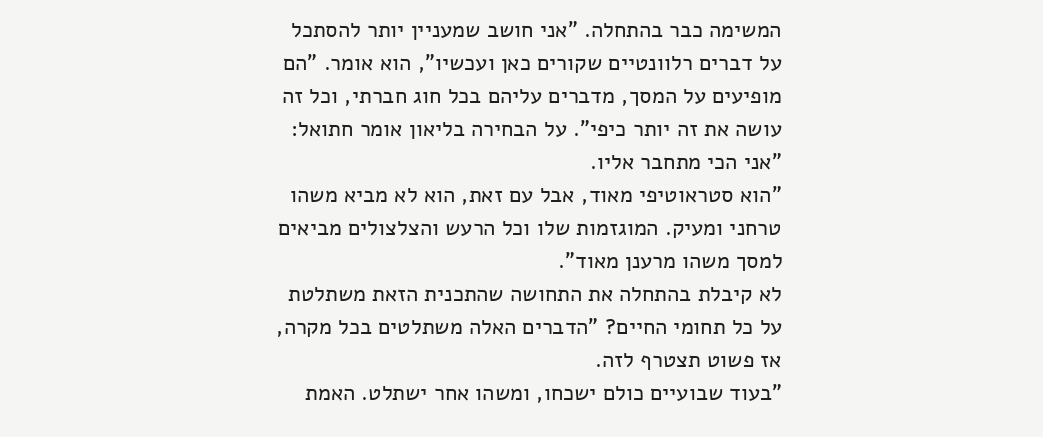המשימה כבר בהתחלה. "אני חושב שמעניין יותר להסתכל על דברים רלוונטיים שקורים כאן ועכשיו", הוא אומר. "הם מופיעים על המסך, מדברים עליהם בכל חוג חברתי, וכל זה עושה את זה יותר כיפי". על הבחירה בליאון אומר חתואל: "אני הכי מתחבר אליו.
"הוא סטראוטיפי מאוד, אבל עם זאת, הוא לא מביא משהו טרחני ומעיק. המוגזמות שלו וכל הרעש והצלצולים מביאים למסך משהו מרענן מאוד".
לא קיבלת בהתחלה את התחושה שהתכנית הזאת משתלטת על כל תחומי החיים? "הדברים האלה משתלטים בכל מקרה, אז פשוט תצטרף לזה.
"בעוד שבועיים כולם ישכחו, ומשהו אחר ישתלט. האמת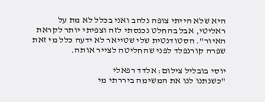היא שלא הייתי צופה נלהב ואני בכלל לא מת על ראליטי, אבל בהחלט נכנסתי לזה וצפיתי יותר לקראת האיור". הסטודנטית שלי שטייאר לא ידעה כלל מי זאת שפרה קורנפלד לפני שהחליטה לצייר אותה.

יוסי בובליל צילום: אלדד רפאלי
"כשנתנו לנו את המשימה ביררתי מי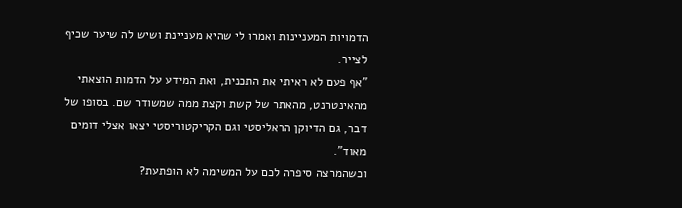הדמויות המעניינות ואמרו לי שהיא מעניינת ושיש לה שיער שכיף לצייר.
"אף פעם לא ראיתי את התכנית, ואת המידע על הדמות הוצאתי מהאינטרנט, מהאתר של קשת וקצת ממה שמשודר שם. בסופו של דבר, גם הדיוקן הראליסטי וגם הקריקטוריסטי יצאו אצלי דומים מאוד".
וכשהמרצה סיפרה לכם על המשימה לא הופתעת?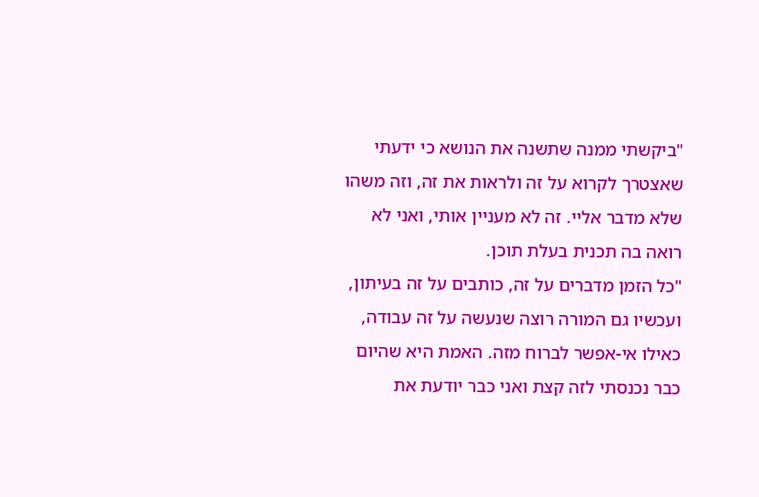"ביקשתי ממנה שתשנה את הנושא כי ידעתי שאצטרך לקרוא על זה ולראות את זה, וזה משהו שלא מדבר אליי. זה לא מעניין אותי, ואני לא רואה בה תכנית בעלת תוכן.
"כל הזמן מדברים על זה, כותבים על זה בעיתון, ועכשיו גם המורה רוצה שנעשה על זה עבודה, כאילו אי-אפשר לברוח מזה. האמת היא שהיום כבר נכנסתי לזה קצת ואני כבר יודעת את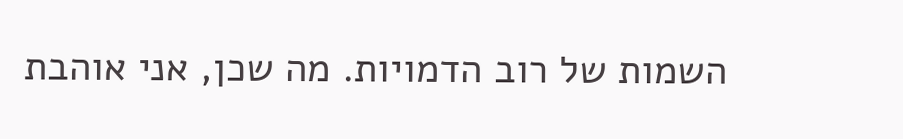השמות של רוב הדמויות. מה שכן, אני אוהבת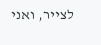לצייר, ואני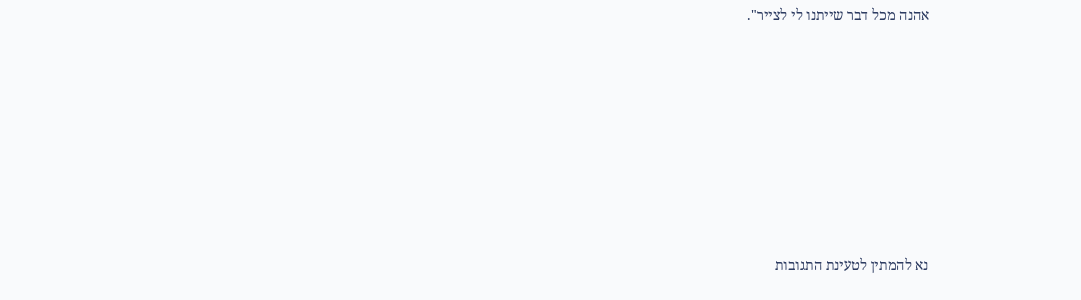אהנה מכל דבר שייתנו לי לצייר".








נא להמתין לטעינת התגובות